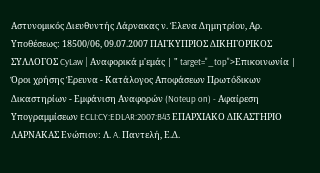Αστυνομικός Διευθυντής Λάρνακας ν. Έλενα Δημητρίου, Αρ. Υποθέσεως: 18500/06, 09.07.2007 ΠΑΓΚΥΠΡΙΟΣ ΔΙΚΗΓΟΡΙΚΟΣ ΣΥΛΛΟΓΟΣ CyLaw | Αναφορικά μ'εμάς | " target="_top">Επικοινωνία | Όροι χρήσης Έρευνα - Κατάλογος Αποφάσεων Πρωτόδικων Δικαστηρίων - Εμφάνιση Αναφορών (Noteup on) - Αφαίρεση Υπογραμμίσεων ECLI:CY:EDLAR:2007:B43 ΕΠΑΡΧΙΑΚΟ ΔΙΚΑΣΤΗΡΙΟ ΛΑΡΝΑΚΑΣ Ενώπιον: Λ. A. Παντελή, Ε.Δ.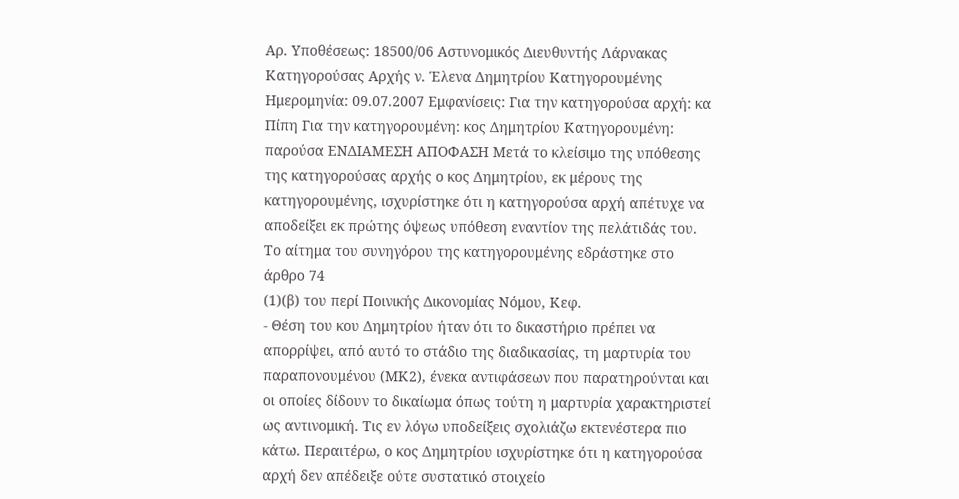Αρ. Υποθέσεως: 18500/06 Αστυνομικός Διευθυντής Λάρνακας Κατηγορούσας Αρχής ν. Έλενα Δημητρίου Κατηγορουμένης Ημερομηνία: 09.07.2007 Εμφανίσεις: Για την κατηγορούσα αρχή: κα Πίπη Για την κατηγορουμένη: κος Δημητρίου Κατηγορουμένη: παρούσα ΕΝΔΙΑΜΕΣΗ ΑΠΟΦΑΣΗ Μετά το κλείσιμο της υπόθεσης της κατηγορούσας αρχής ο κος Δημητρίου, εκ μέρους της κατηγορουμένης, ισχυρίστηκε ότι η κατηγορούσα αρχή απέτυχε να αποδείξει εκ πρώτης όψεως υπόθεση εναντίον της πελάτιδάς του. Το αίτημα του συνηγόρου της κατηγορουμένης εδράστηκε στο άρθρο 74
(1)(β) του περί Ποινικής Δικονομίας Νόμου, Κεφ.
- Θέση του κου Δημητρίου ήταν ότι το δικαστήριο πρέπει να απορρίψει, από αυτό το στάδιο της διαδικασίας, τη μαρτυρία του παραπονουμένου (ΜΚ2), ένεκα αντιφάσεων που παρατηρούνται και οι οποίες δίδουν το δικαίωμα όπως τούτη η μαρτυρία χαρακτηριστεί ως αντινομική. Τις εν λόγω υποδείξεις σχολιάζω εκτενέστερα πιο κάτω. Περαιτέρω, ο κος Δημητρίου ισχυρίστηκε ότι η κατηγορούσα αρχή δεν απέδειξε ούτε συστατικό στοιχείο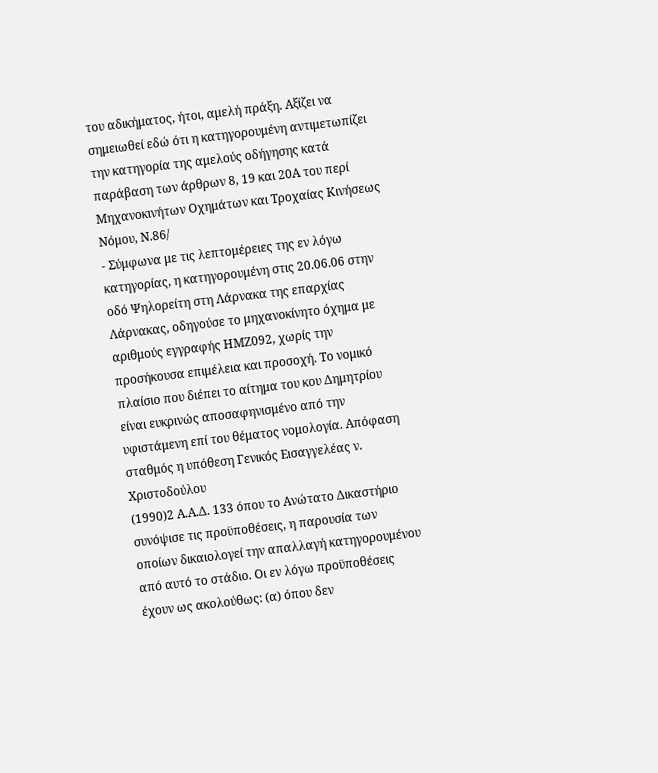του αδικήματος, ήτοι, αμελή πράξη. Αξίζει να σημειωθεί εδώ ότι η κατηγορουμένη αντιμετωπίζει την κατηγορία της αμελούς οδήγησης κατά παράβαση των άρθρων 8, 19 και 20Α του περί Μηχανοκινήτων Οχημάτων και Τροχαίας Κινήσεως Νόμου, Ν.86/
- Σύμφωνα με τις λεπτομέρειες της εν λόγω κατηγορίας, η κατηγορουμένη στις 20.06.06 στην οδό Ψηλορείτη στη Λάρνακα της επαρχίας Λάρνακας, οδηγούσε το μηχανοκίνητο όχημα με αριθμούς εγγραφής ΗΜΖ092, χωρίς την προσήκουσα επιμέλεια και προσοχή. Το νομικό πλαίσιο που διέπει το αίτημα του κου Δημητρίου είναι ευκρινώς αποσαφηνισμένο από την υφιστάμενη επί του θέματος νομολογία. Απόφαση σταθμός η υπόθεση Γενικός Εισαγγελέας ν. Χριστοδούλου
(1990)2 Α.Α.Δ. 133 όπου το Ανώτατο Δικαστήριο συνόψισε τις προϋποθέσεις, η παρουσία των οποίων δικαιολογεί την απαλλαγή κατηγορουμένου από αυτό το στάδιο. Οι εν λόγω προϋποθέσεις έχουν ως ακολούθως: (α) όπου δεν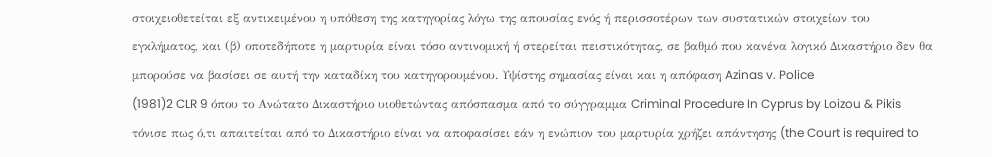στοιχειοθετείται εξ αντικειμένου η υπόθεση της κατηγορίας λόγω της απουσίας ενός ή περισσοτέρων των συστατικών στοιχείων του εγκλήματος, και (β) οποτεδήποτε η μαρτυρία είναι τόσο αντινομική ή στερείται πειστικότητας, σε βαθμό που κανένα λογικό Δικαστήριο δεν θα μπορούσε να βασίσει σε αυτή την καταδίκη του κατηγορουμένου. Υψίστης σημασίας είναι και η απόφαση Azinas v. Police
(1981)2 CLR 9 όπου το Ανώτατο Δικαστήριο υιοθετώντας απόσπασμα από το σύγγραμμα Criminal Procedure In Cyprus by Loizou & Pikis τόνισε πως ό,τι απαιτείται από το Δικαστήριο είναι να αποφασίσει εάν η ενώπιον του μαρτυρία χρήζει απάντησης (the Court is required to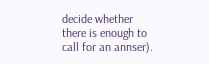decide whether there is enough to call for an annser).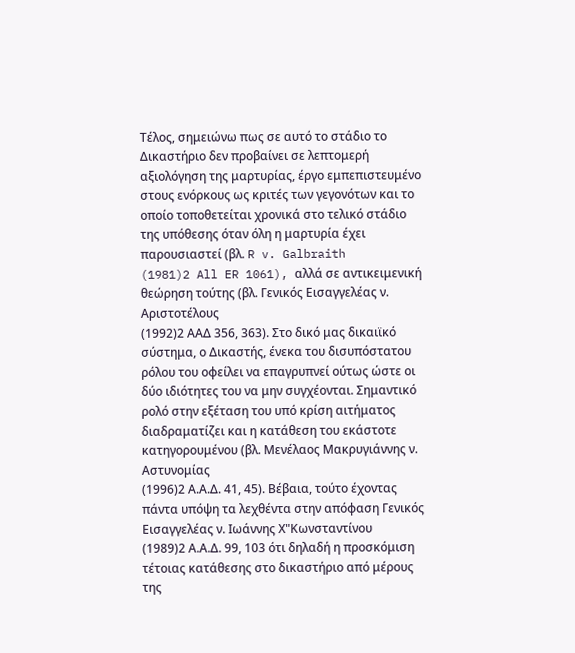Τέλος, σημειώνω πως σε αυτό το στάδιο το Δικαστήριο δεν προβαίνει σε λεπτομερή αξιολόγηση της μαρτυρίας, έργο εμπεπιστευμένο στους ενόρκους ως κριτές των γεγονότων και το οποίο τοποθετείται χρονικά στο τελικό στάδιο της υπόθεσης όταν όλη η μαρτυρία έχει παρουσιαστεί (βλ. R v. Galbraith
(1981)2 All ER 1061), αλλά σε αντικειμενική θεώρηση τούτης (βλ. Γενικός Εισαγγελέας ν. Αριστοτέλους
(1992)2 ΑΑΔ 356, 363). Στο δικό μας δικαιϊκό σύστημα, ο Δικαστής, ένεκα του δισυπόστατου ρόλου του οφείλει να επαγρυπνεί ούτως ώστε οι δύο ιδιότητες του να μην συγχέονται. Σημαντικό ρολό στην εξέταση του υπό κρίση αιτήματος διαδραματίζει και η κατάθεση του εκάστοτε κατηγορουμένου (βλ. Μενέλαος Μακρυγιάννης ν. Αστυνομίας
(1996)2 Α.Α.Δ. 41, 45). Βέβαια, τούτο έχοντας πάντα υπόψη τα λεχθέντα στην απόφαση Γενικός Εισαγγελέας ν. Ιωάννης Χ"Κωνσταντίνου
(1989)2 Α.Α.Δ. 99, 103 ότι δηλαδή η προσκόμιση τέτοιας κατάθεσης στο δικαστήριο από μέρους της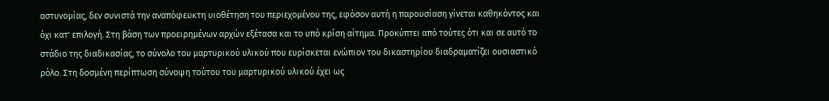αστυνομίας, δεν συνιστά την αναπόφευκτη υιοθέτηση του περιεχομένου της, εφόσον αυτή η παρουσίαση γίνεται καθηκόντος και όχι κατ' επιλογή. Στη βάση των προειρημένων αρχών εξέτασα και το υπό κρίση αίτημα. Προκύπτει από τούτες ότι και σε αυτό το στάδιο της διαδικασίας, το σύνολο του μαρτυρικού υλικού που ευρίσκεται ενώπιον του δικαστηρίου διαδραματίζει ουσιαστικό ρόλο. Στη δοσμένη περίπτωση σύνοψη τούτου του μαρτυρικού υλικού έχει ως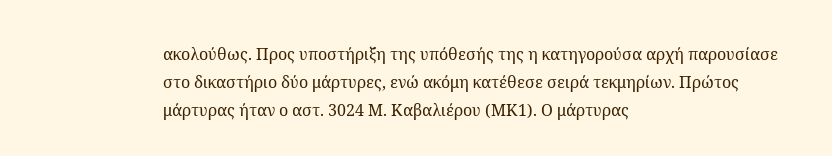ακολούθως. Προς υποστήριξη της υπόθεσής της η κατηγορούσα αρχή παρουσίασε στο δικαστήριο δύο μάρτυρες, ενώ ακόμη κατέθεσε σειρά τεκμηρίων. Πρώτος μάρτυρας ήταν ο αστ. 3024 Μ. Καβαλιέρου (ΜΚ1). Ο μάρτυρας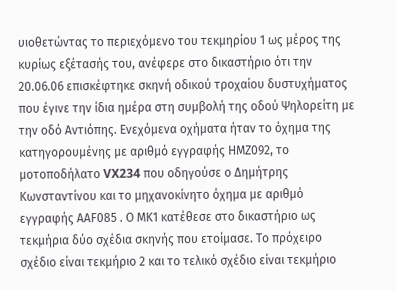υιοθετώντας το περιεχόμενο του τεκμηρίου 1 ως μέρος της κυρίως εξέτασής του, ανέφερε στο δικαστήριο ότι την 20.06.06 επισκέφτηκε σκηνή οδικού τροχαίου δυστυχήματος που έγινε την ίδια ημέρα στη συμβολή της οδού Ψηλορείτη με την οδό Αντιόπης. Ενεχόμενα οχήματα ήταν το όχημα της κατηγορουμένης με αριθμό εγγραφής ΗΜΖ092, το μοτοποδήλατο VX234 που οδηγούσε ο Δημήτρης Κωνσταντίνου και το μηχανοκίνητο όχημα με αριθμό εγγραφής ΑΑF085 . Ο ΜΚ1 κατέθεσε στο δικαστήριο ως τεκμήρια δύο σχέδια σκηνής που ετοίμασε. Το πρόχειρο σχέδιο είναι τεκμήριο 2 και το τελικό σχέδιο είναι τεκμήριο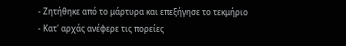- Ζητήθηκε από το μάρτυρα και επεξήγησε το τεκμήριο
- Κατ' αρχάς ανέφερε τις πορείες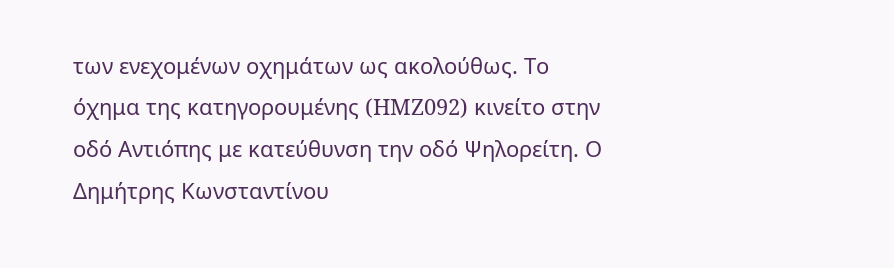των ενεχομένων οχημάτων ως ακολούθως. Το όχημα της κατηγορουμένης (HMZ092) κινείτο στην οδό Αντιόπης με κατεύθυνση την οδό Ψηλορείτη. Ο Δημήτρης Κωνσταντίνου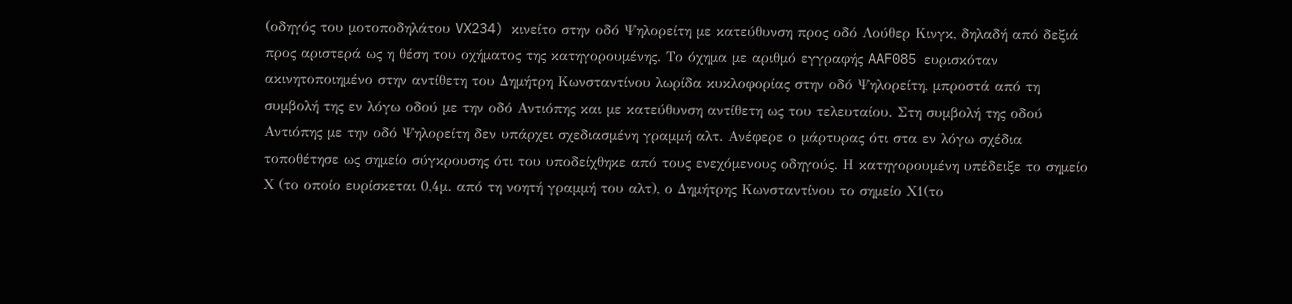(οδηγός του μοτοποδηλάτου VX234) κινείτο στην οδό Ψηλορείτη με κατεύθυνση προς οδό Λούθερ Κινγκ, δηλαδή από δεξιά προς αριστερά ως η θέση του οχήματος της κατηγορουμένης. Το όχημα με αριθμό εγγραφής AAF085 ευρισκόταν ακινητοποιημένο στην αντίθετη του Δημήτρη Κωνσταντίνου λωρίδα κυκλοφορίας στην οδό Ψηλορείτη, μπροστά από τη συμβολή της εν λόγω οδού με την οδό Αντιόπης και με κατεύθυνση αντίθετη ως του τελευταίου. Στη συμβολή της οδού Αντιόπης με την οδό Ψηλορείτη δεν υπάρχει σχεδιασμένη γραμμή αλτ. Ανέφερε ο μάρτυρας ότι στα εν λόγω σχέδια τοποθέτησε ως σημείο σύγκρουσης ότι του υποδείχθηκε από τους ενεχόμενους οδηγούς. Η κατηγορουμένη υπέδειξε το σημείο Χ (το οποίο ευρίσκεται 0,4μ. από τη νοητή γραμμή του αλτ), ο Δημήτρης Κωνσταντίνου το σημείο Χ1(το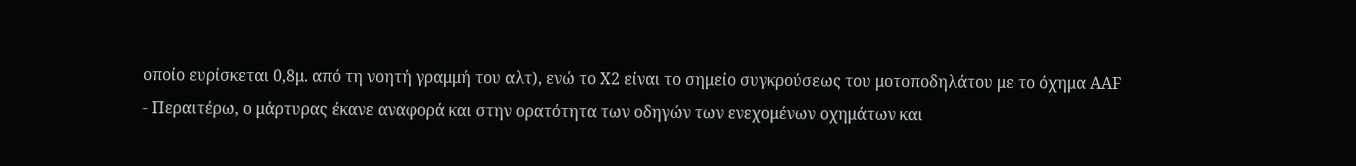οποίο ευρίσκεται 0,8μ. από τη νοητή γραμμή του αλτ), ενώ το Χ2 είναι το σημείο συγκρούσεως του μοτοποδηλάτου με το όχημα AAF
- Περαιτέρω, ο μάρτυρας έκανε αναφορά και στην ορατότητα των οδηγών των ενεχομένων οχημάτων και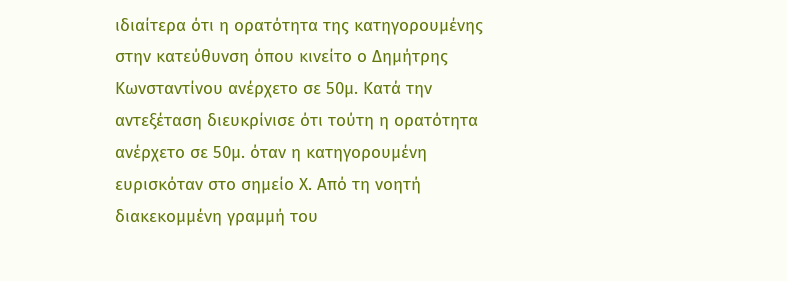ιδιαίτερα ότι η ορατότητα της κατηγορουμένης στην κατεύθυνση όπου κινείτο ο Δημήτρης Κωνσταντίνου ανέρχετο σε 50μ. Κατά την αντεξέταση διευκρίνισε ότι τούτη η ορατότητα ανέρχετο σε 50μ. όταν η κατηγορουμένη ευρισκόταν στο σημείο Χ. Από τη νοητή διακεκομμένη γραμμή του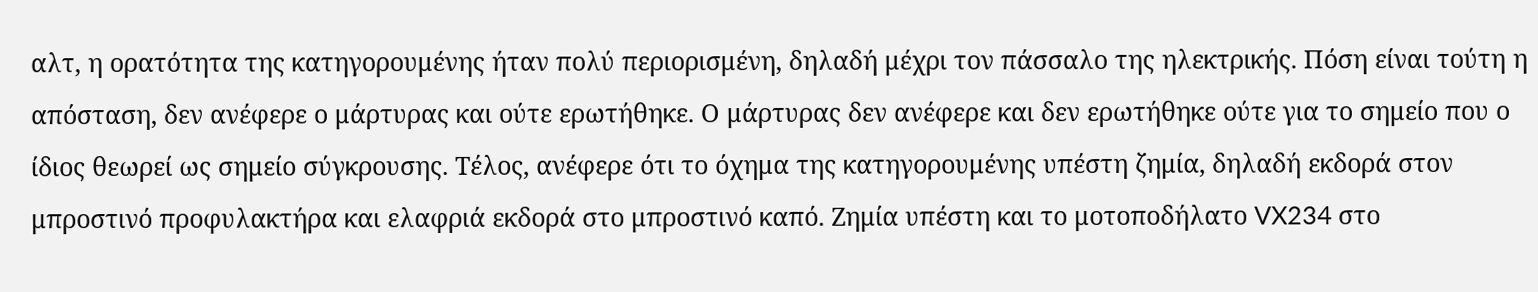αλτ, η ορατότητα της κατηγορουμένης ήταν πολύ περιορισμένη, δηλαδή μέχρι τον πάσσαλο της ηλεκτρικής. Πόση είναι τούτη η απόσταση, δεν ανέφερε ο μάρτυρας και ούτε ερωτήθηκε. Ο μάρτυρας δεν ανέφερε και δεν ερωτήθηκε ούτε για το σημείο που ο ίδιος θεωρεί ως σημείο σύγκρουσης. Τέλος, ανέφερε ότι το όχημα της κατηγορουμένης υπέστη ζημία, δηλαδή εκδορά στον μπροστινό προφυλακτήρα και ελαφριά εκδορά στο μπροστινό καπό. Ζημία υπέστη και το μοτοποδήλατο VX234 στο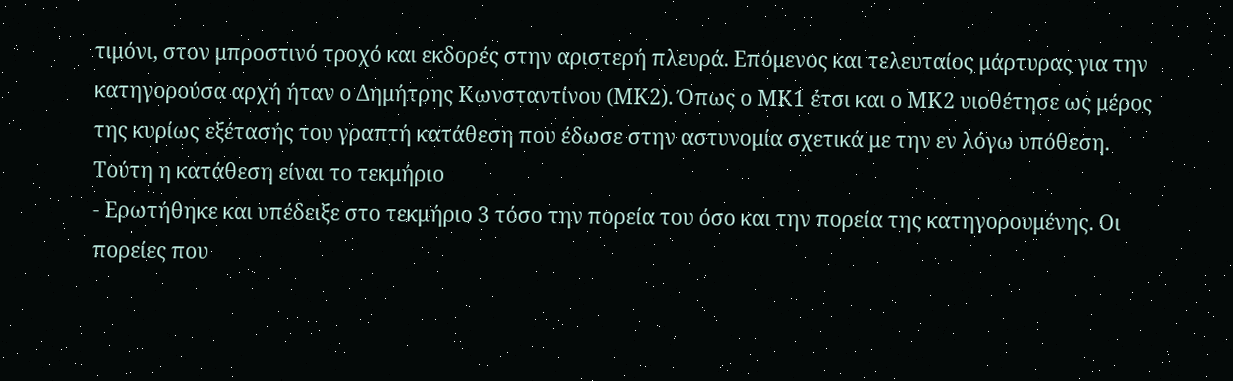τιμόνι, στον μπροστινό τροχό και εκδορές στην αριστερή πλευρά. Επόμενος και τελευταίος μάρτυρας για την κατηγορούσα αρχή ήταν ο Δημήτρης Κωνσταντίνου (ΜΚ2). Όπως ο ΜΚ1 έτσι και ο ΜΚ2 υιοθέτησε ως μέρος της κυρίως εξέτασής του γραπτή κατάθεση που έδωσε στην αστυνομία σχετικά με την εν λόγω υπόθεση. Τούτη η κατάθεση είναι το τεκμήριο
- Ερωτήθηκε και υπέδειξε στο τεκμήριο 3 τόσο την πορεία του όσο και την πορεία της κατηγορουμένης. Οι πορείες που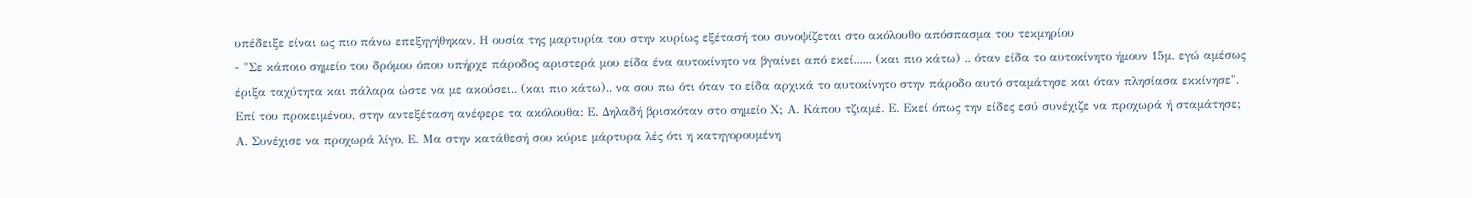υπέδειξε είναι ως πιο πάνω επεξηγήθηκαν. Η ουσία της μαρτυρία του στην κυρίως εξέτασή του συνοψίζεται στο ακόλουθο απόσπασμα του τεκμηρίου
- "Σε κάποιο σημείο του δρόμου όπου υπήρχε πάροδος αριστερά μου είδα ένα αυτοκίνητο να βγαίνει από εκεί...... (και πιο κάτω) .. όταν είδα το αυτοκίνητο ήμουν 15μ. εγώ αμέσως έριξα ταχύτητα και πάλαρα ώστε να με ακούσει.. (και πιο κάτω).. να σου πω ότι όταν το είδα αρχικά το αυτοκίνητο στην πάροδο αυτό σταμάτησε και όταν πλησίασα εκκίνησε". Επί του προκειμένου, στην αντεξέταση ανέφερε τα ακόλουθα: Ε. Δηλαδή βρισκόταν στο σημείο Χ; Α. Κάπου τζιαμέ. Ε. Εκεί όπως την είδες εσύ συνέχιζε να προχωρά ή σταμάτησε; Α. Συνέχισε να προχωρά λίγο. Ε. Μα στην κατάθεσή σου κύριε μάρτυρα λές ότι η κατηγορουμένη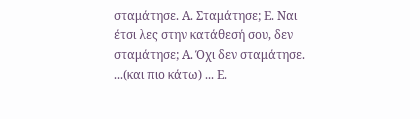σταμάτησε. Α. Σταμάτησε; Ε. Ναι έτσι λες στην κατάθεσή σου, δεν σταμάτησε; Α. Όχι δεν σταμάτησε. ...(και πιο κάτω) ... Ε.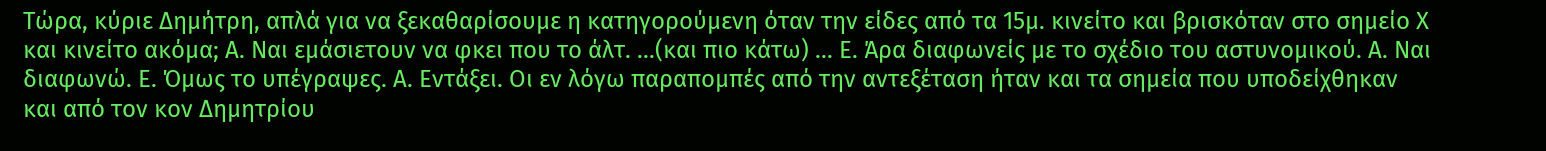Τώρα, κύριε Δημήτρη, απλά για να ξεκαθαρίσουμε η κατηγορούμενη όταν την είδες από τα 15μ. κινείτο και βρισκόταν στο σημείο Χ και κινείτο ακόμα; Α. Ναι εμάσιετουν να φκει που το άλτ. ...(και πιο κάτω) ... Ε. Άρα διαφωνείς με το σχέδιο του αστυνομικού. Α. Ναι διαφωνώ. Ε. Όμως το υπέγραψες. Α. Εντάξει. Οι εν λόγω παραπομπές από την αντεξέταση ήταν και τα σημεία που υποδείχθηκαν και από τον κον Δημητρίου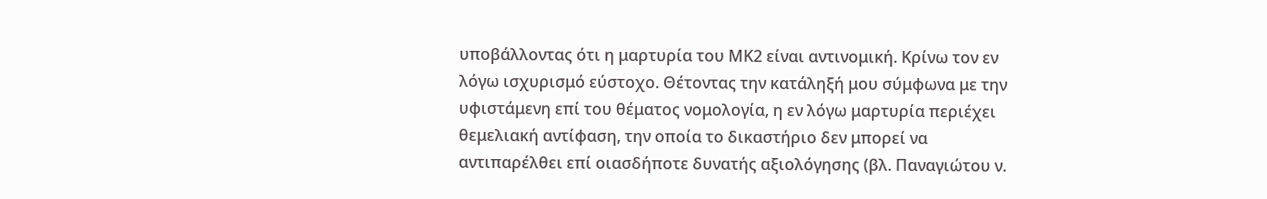υποβάλλοντας ότι η μαρτυρία του ΜΚ2 είναι αντινομική. Κρίνω τον εν λόγω ισχυρισμό εύστοχο. Θέτοντας την κατάληξή μου σύμφωνα με την υφιστάμενη επί του θέματος νομολογία, η εν λόγω μαρτυρία περιέχει θεμελιακή αντίφαση, την οποία το δικαστήριο δεν μπορεί να αντιπαρέλθει επί οιασδήποτε δυνατής αξιολόγησης (βλ. Παναγιώτου ν.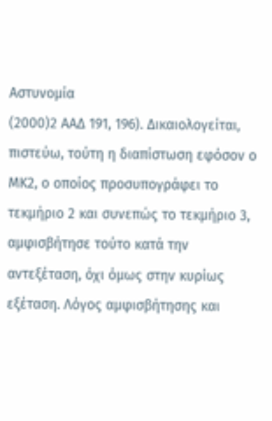Αστυνομία
(2000)2 ΑΑΔ 191, 196). Δικαιολογείται, πιστεύω, τούτη η διαπίστωση εφόσον ο ΜΚ2, ο οποίος προσυπογράφει το τεκμήριο 2 και συνεπώς το τεκμήριο 3, αμφισβήτησε τούτο κατά την αντεξέταση, όχι όμως στην κυρίως εξέταση. Λόγος αμφισβήτησης και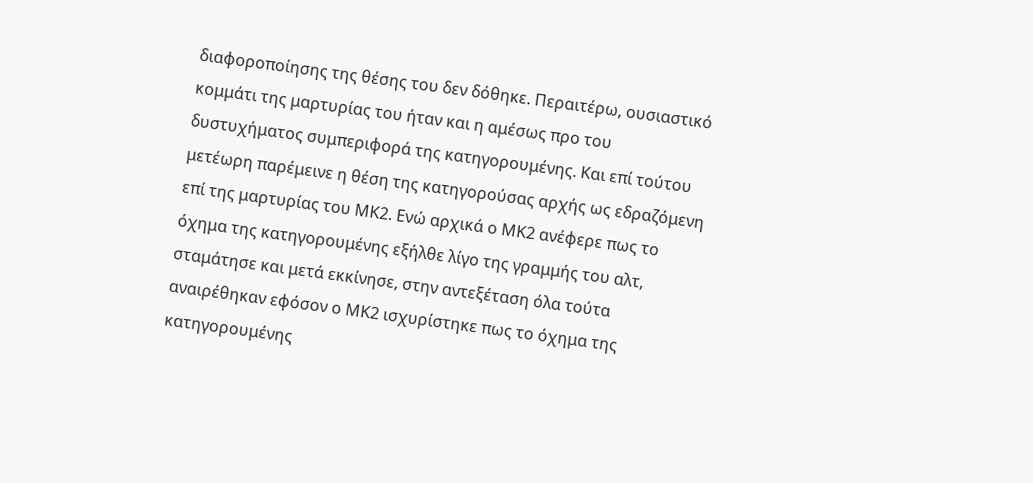διαφοροποίησης της θέσης του δεν δόθηκε. Περαιτέρω, ουσιαστικό κομμάτι της μαρτυρίας του ήταν και η αμέσως προ του δυστυχήματος συμπεριφορά της κατηγορουμένης. Και επί τούτου μετέωρη παρέμεινε η θέση της κατηγορούσας αρχής ως εδραζόμενη επί της μαρτυρίας του ΜΚ2. Ενώ αρχικά ο ΜΚ2 ανέφερε πως το όχημα της κατηγορουμένης εξήλθε λίγο της γραμμής του αλτ, σταμάτησε και μετά εκκίνησε, στην αντεξέταση όλα τούτα αναιρέθηκαν εφόσον ο ΜΚ2 ισχυρίστηκε πως το όχημα της κατηγορουμένης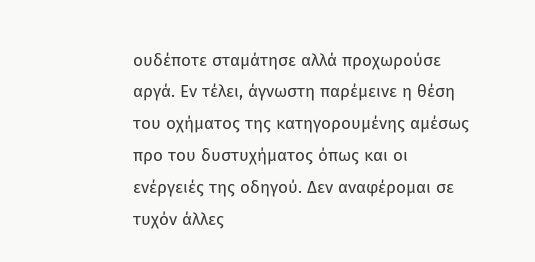ουδέποτε σταμάτησε αλλά προχωρούσε αργά. Εν τέλει, άγνωστη παρέμεινε η θέση του οχήματος της κατηγορουμένης αμέσως προ του δυστυχήματος όπως και οι ενέργειές της οδηγού. Δεν αναφέρομαι σε τυχόν άλλες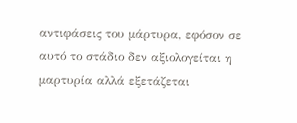αντιφάσεις του μάρτυρα, εφόσον σε αυτό το στάδιο δεν αξιολογείται η μαρτυρία αλλά εξετάζεται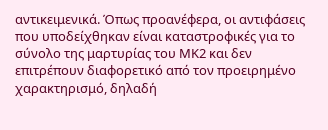αντικειμενικά. Όπως προανέφερα, οι αντιφάσεις που υποδείχθηκαν είναι καταστροφικές για το σύνολο της μαρτυρίας του ΜΚ2 και δεν επιτρέπουν διαφορετικό από τον προειρημένο χαρακτηρισμό, δηλαδή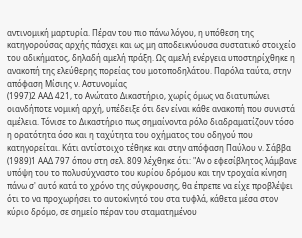αντινομική μαρτυρία. Πέραν του πιο πάνω λόγου, η υπόθεση της κατηγορούσας αρχής πάσχει και ως μη αποδεικνύουσα συστατικό στοιχείο του αδικήματος, δηλαδή αμελή πράξη. Ως αμελή ενέργεια υποστηρίχθηκε η ανακοπή της ελεύθερης πορείας του μοτοποδηλάτου. Παρόλα ταύτα, στην απόφαση Μίσιης ν. Αστυνομίας
(1997)2 ΑΑΔ 421, το Ανώτατο Δικαστήριο, χωρίς όμως να διατυπώνει οιανδήποτε νομική αρχή, υπέδειξε ότι δεν είναι κάθε ανακοπή που συνιστά αμέλεια. Τόνισε το Δικαστήριο πως σημαίνοντα ρόλο διαδραματίζουν τόσο η ορατότητα όσο και η ταχύτητα του οχήματος του οδηγού που κατηγορείται. Κάτι αντίστοιχο τέθηκε και στην απόφαση Παύλου ν. Σάββα
(1989)1 ΑΑΔ 797 όπου στη σελ. 809 λέχθηκε ότι: "Αν ο εφεσίβλητος λάμβανε υπόψη του το πολυσύχναστο του κυρίου δρόμου και την τροχαία κίνηση πάνω σ' αυτό κατά το χρόνο της σύγκρουσης, θα έπρεπε να είχε προβλέψει ότι το να προχωρήσει το αυτοκίνητό του στα τυφλά, κάθετα μέσα στον κύριο δρόμο, σε σημείο πέραν του σταματημένου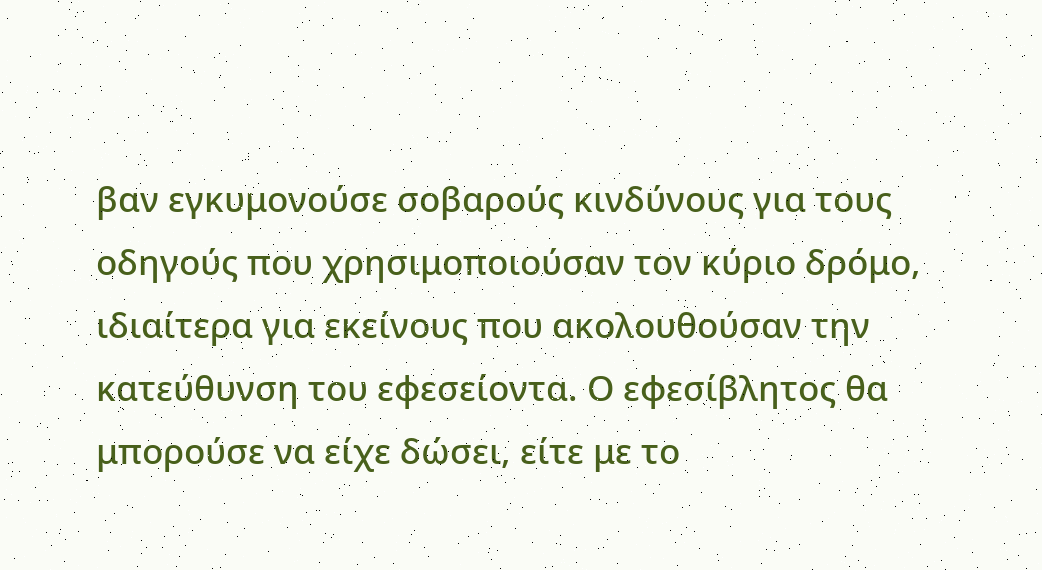βαν εγκυμονούσε σοβαρούς κινδύνους για τους οδηγούς που χρησιμοποιούσαν τον κύριο δρόμο, ιδιαίτερα για εκείνους που ακολουθούσαν την κατεύθυνση του εφεσείοντα. Ο εφεσίβλητος θα μπορούσε να είχε δώσει, είτε με το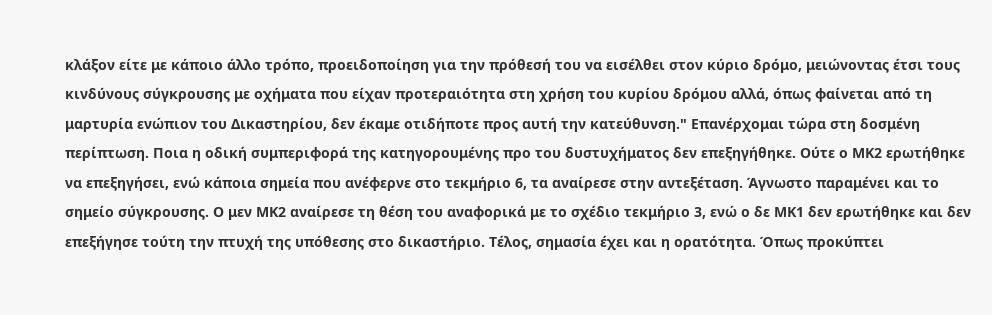κλάξον είτε με κάποιο άλλο τρόπο, προειδοποίηση για την πρόθεσή του να εισέλθει στον κύριο δρόμο, μειώνοντας έτσι τους κινδύνους σύγκρουσης με οχήματα που είχαν προτεραιότητα στη χρήση του κυρίου δρόμου αλλά, όπως φαίνεται από τη μαρτυρία ενώπιον του Δικαστηρίου, δεν έκαμε οτιδήποτε προς αυτή την κατεύθυνση." Επανέρχομαι τώρα στη δοσμένη περίπτωση. Ποια η οδική συμπεριφορά της κατηγορουμένης προ του δυστυχήματος δεν επεξηγήθηκε. Ούτε ο ΜΚ2 ερωτήθηκε να επεξηγήσει, ενώ κάποια σημεία που ανέφερνε στο τεκμήριο 6, τα αναίρεσε στην αντεξέταση. Άγνωστο παραμένει και το σημείο σύγκρουσης. Ο μεν ΜΚ2 αναίρεσε τη θέση του αναφορικά με το σχέδιο τεκμήριο 3, ενώ ο δε ΜΚ1 δεν ερωτήθηκε και δεν επεξήγησε τούτη την πτυχή της υπόθεσης στο δικαστήριο. Τέλος, σημασία έχει και η ορατότητα. Όπως προκύπτει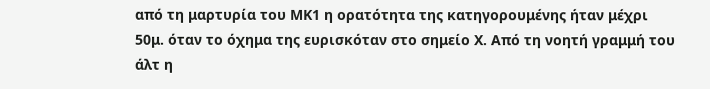από τη μαρτυρία του ΜΚ1 η ορατότητα της κατηγορουμένης ήταν μέχρι 50μ. όταν το όχημα της ευρισκόταν στο σημείο Χ. Από τη νοητή γραμμή του άλτ η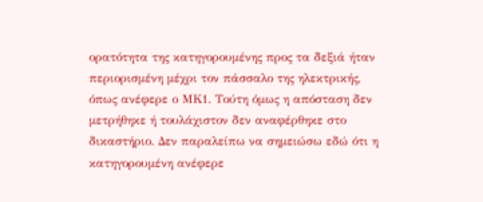ορατότητα της κατηγορουμένης προς τα δεξιά ήταν περιορισμένη μέχρι τον πάσσαλο της ηλεκτρικής, όπως ανέφερε ο ΜΚ1. Τούτη όμως η απόσταση δεν μετρήθηκε ή τουλάχιστον δεν αναφέρθηκε στο δικαστήριο. Δεν παραλείπω να σημειώσω εδώ ότι η κατηγορουμένη ανέφερε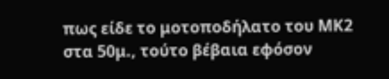πως είδε το μοτοποδήλατο του ΜΚ2 στα 50μ., τούτο βέβαια εφόσον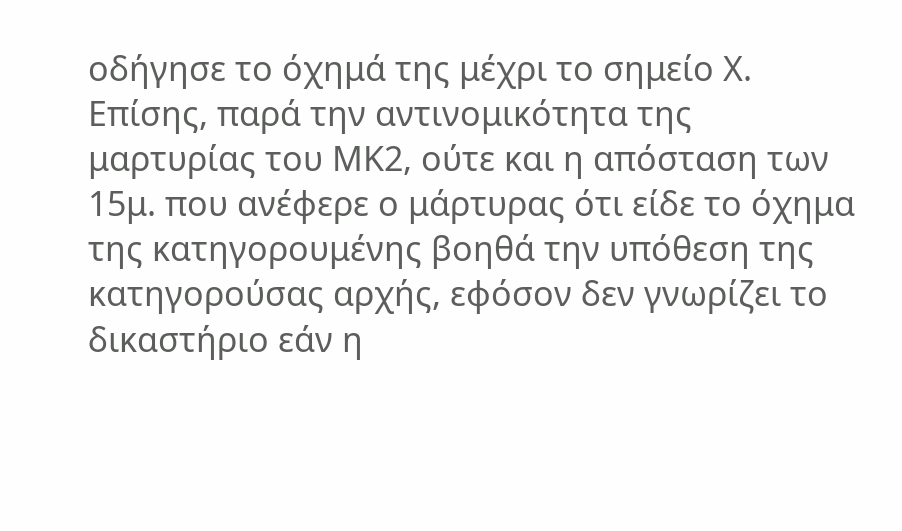οδήγησε το όχημά της μέχρι το σημείο Χ. Επίσης, παρά την αντινομικότητα της μαρτυρίας του ΜΚ2, ούτε και η απόσταση των 15μ. που ανέφερε ο μάρτυρας ότι είδε το όχημα της κατηγορουμένης βοηθά την υπόθεση της κατηγορούσας αρχής, εφόσον δεν γνωρίζει το δικαστήριο εάν η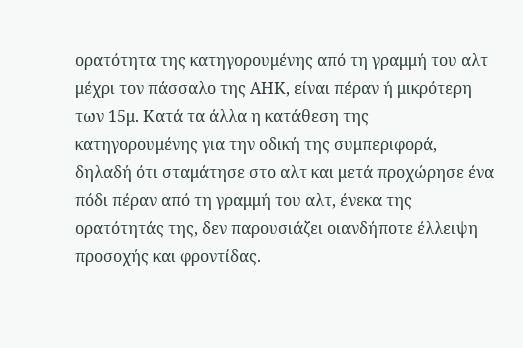ορατότητα της κατηγορουμένης από τη γραμμή του αλτ μέχρι τον πάσσαλο της ΑΗΚ, είναι πέραν ή μικρότερη των 15μ. Κατά τα άλλα η κατάθεση της κατηγορουμένης για την οδική της συμπεριφορά, δηλαδή ότι σταμάτησε στο αλτ και μετά προχώρησε ένα πόδι πέραν από τη γραμμή του αλτ, ένεκα της ορατότητάς της, δεν παρουσιάζει οιανδήποτε έλλειψη προσοχής και φροντίδας.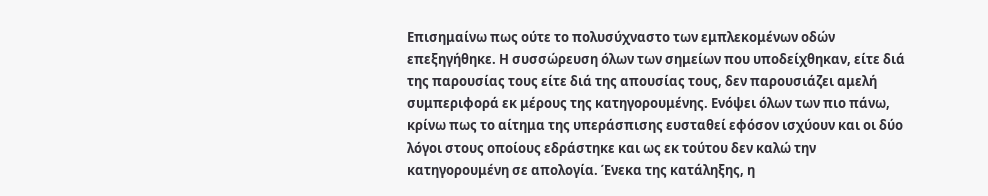Επισημαίνω πως ούτε το πολυσύχναστο των εμπλεκομένων οδών επεξηγήθηκε. Η συσσώρευση όλων των σημείων που υποδείχθηκαν, είτε διά της παρουσίας τους είτε διά της απουσίας τους, δεν παρουσιάζει αμελή συμπεριφορά εκ μέρους της κατηγορουμένης. Ενόψει όλων των πιο πάνω, κρίνω πως το αίτημα της υπεράσπισης ευσταθεί εφόσον ισχύουν και οι δύο λόγοι στους οποίους εδράστηκε και ως εκ τούτου δεν καλώ την κατηγορουμένη σε απολογία. Ένεκα της κατάληξης, η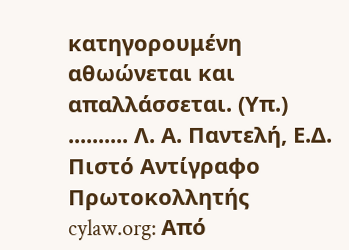κατηγορουμένη αθωώνεται και απαλλάσσεται. (Υπ.) .......... Λ. Α. Παντελή, Ε.Δ. Πιστό Αντίγραφο Πρωτοκολλητής cylaw.org: Από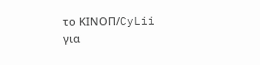το ΚΙΝOΠ/CyLii για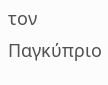τον Παγκύπριο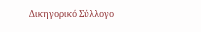Δικηγορικό Σύλλογο